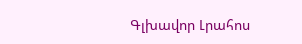Գլխավոր Լրահոս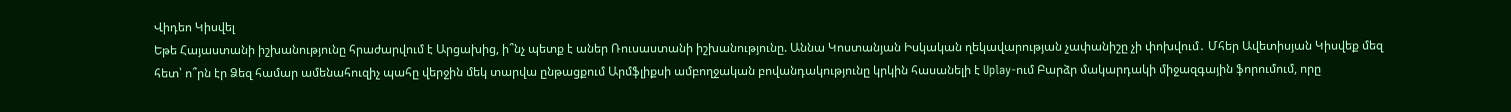Վիդեո Կիսվել
Եթե Հայաստանի իշխանությունը հրաժարվում է Արցախից, ի՞նչ պետք է աներ Ռուսաստանի իշխանությունը. Աննա Կոստանյան Իսկական ղեկավարության չափանիշը չի փոխվում․ Մհեր Ավետիսյան Կիսվեք մեզ հետ՝ ո՞րն էր Ձեզ համար ամենահուզիչ պահը վերջին մեկ տարվա ընթացքում Արմֆլիքսի ամբողջական բովանդակությունը կրկին հասանելի է Uplay-ում Բարձր մակարդակի միջազգային ֆորումում, որը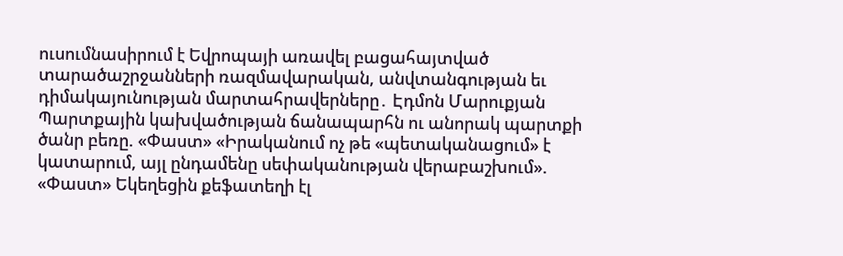ուսումնասիրում է Եվրոպայի առավել բացահայտված տարածաշրջանների ռազմավարական, անվտանգության եւ դիմակայունության մարտահրավերները․ Էդմոն Մարուքյան Պարտքային կախվածության ճանապարհն ու անորակ պարտքի ծանր բեռը. «Փաստ» «Իրականում ոչ թե «պետականացում» է կատարում, այլ ընդամենը սեփականության վերաբաշխում». «Փաստ» Եկեղեցին քեֆատեղի էլ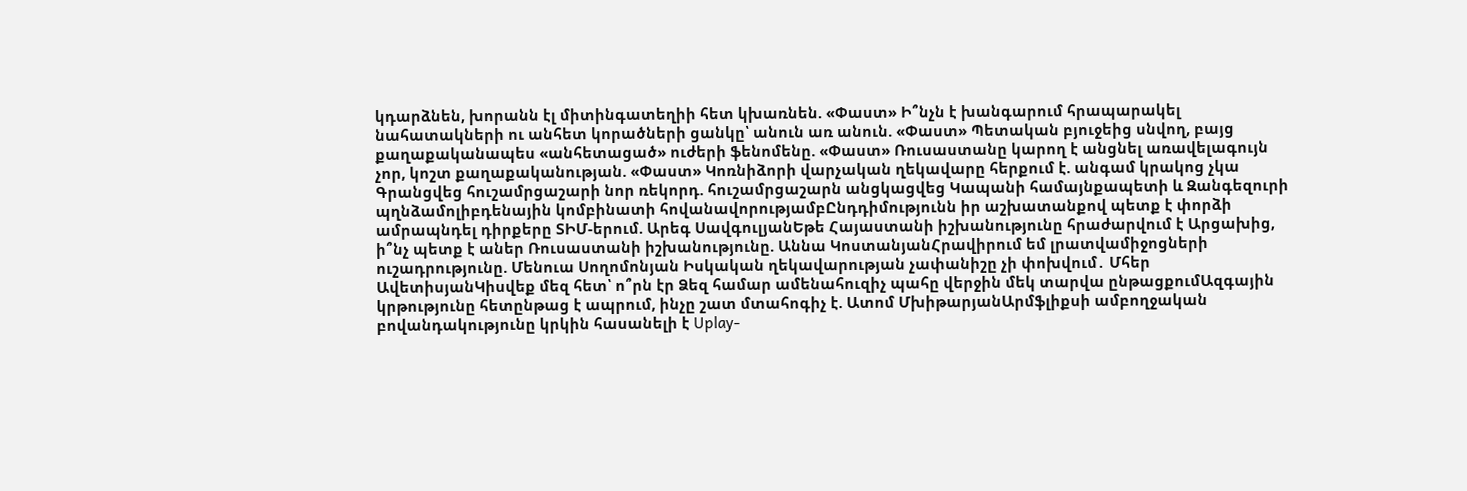կդարձնեն, խորանն էլ միտինգատեղիի հետ կխառնեն. «Փաստ» Ի՞նչն է խանգարում հրապարակել նահատակների ու անհետ կորածների ցանկը՝ անուն առ անուն. «Փաստ» Պետական բյուջեից սնվող, բայց քաղաքականապես «անհետացած» ուժերի ֆենոմենը. «Փաստ» Ռուսաստանը կարող է անցնել առավելագույն չոր, կոշտ քաղաքականության. «Փաստ» Կոռնիձորի վարչական ղեկավարը հերքում է. անգամ կրակոց չկա
Գրանցվեց հուշամրցաշարի նոր ռեկորդ. հուշամրցաշարն անցկացվեց Կապանի համայնքապետի և Զանգեզուրի պղնձամոլիբդենային կոմբինատի հովանավորությամբԸնդդիմությունն իր աշխատանքով պետք է փորձի ամրապնդել դիրքերը ՏԻՄ-երում. Արեգ ՍավգուլյանԵթե Հայաստանի իշխանությունը հրաժարվում է Արցախից, ի՞նչ պետք է աներ Ռուսաստանի իշխանությունը. Աննա ԿոստանյանՀրավիրում եմ լրատվամիջոցների ուշադրությունը. Մենուա Սողոմոնյան Իսկական ղեկավարության չափանիշը չի փոխվում․ Մհեր ԱվետիսյանԿիսվեք մեզ հետ՝ ո՞րն էր Ձեզ համար ամենահուզիչ պահը վերջին մեկ տարվա ընթացքումԱզգային կրթությունը հետընթաց է ապրում, ինչը շատ մտահոգիչ է. Ատոմ ՄխիթարյանԱրմֆլիքսի ամբողջական բովանդակությունը կրկին հասանելի է Uplay-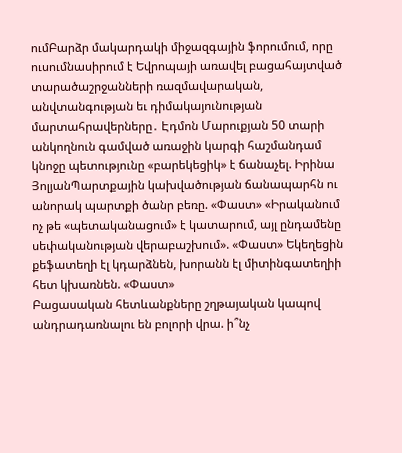ումԲարձր մակարդակի միջազգային ֆորումում, որը ուսումնասիրում է Եվրոպայի առավել բացահայտված տարածաշրջանների ռազմավարական, անվտանգության եւ դիմակայունության մարտահրավերները․ Էդմոն Մարուքյան 50 տարի անկողնուն գամված առաջին կարգի հաշմանդամ կնոջը պետությունը «բարեկեցիկ» է ճանաչել. Իրինա ՅոլյանՊարտքային կախվածության ճանապարհն ու անորակ պարտքի ծանր բեռը. «Փաստ» «Իրականում ոչ թե «պետականացում» է կատարում, այլ ընդամենը սեփականության վերաբաշխում». «Փաստ» Եկեղեցին քեֆատեղի էլ կդարձնեն, խորանն էլ միտինգատեղիի հետ կխառնեն. «Փաստ»
Բացասական հետևանքները շղթայական կապով անդրադառնալու են բոլորի վրա. ի՞նչ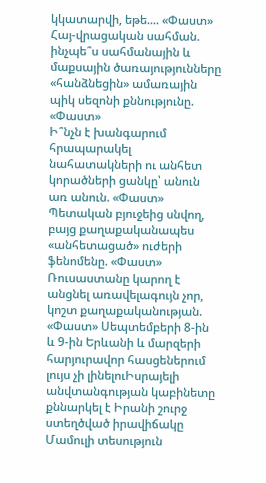կկատարվի, եթե.... «Փաստ»
Հայ-վրացական սահման. ինչպե՞ս սահմանային և մաքսային ծառայությունները «հանձնեցին» ամառային պիկ սեզոնի քննությունը. «Փաստ»
Ի՞նչն է խանգարում հրապարակել նահատակների ու անհետ կորածների ցանկը՝ անուն առ անուն. «Փաստ» Պետական բյուջեից սնվող, բայց քաղաքականապես «անհետացած» ուժերի ֆենոմենը. «Փաստ» Ռուսաստանը կարող է անցնել առավելագույն չոր, կոշտ քաղաքականության. «Փաստ» Սեպտեմբերի 8-ին և 9-ին Երևանի և մարզերի հարյուրավոր հասցեներում լույս չի լինելուԻսրայելի անվտանգության կաբինետը քննարկել է Իրանի շուրջ ստեղծված իրավիճակը
Մամուլի տեսություն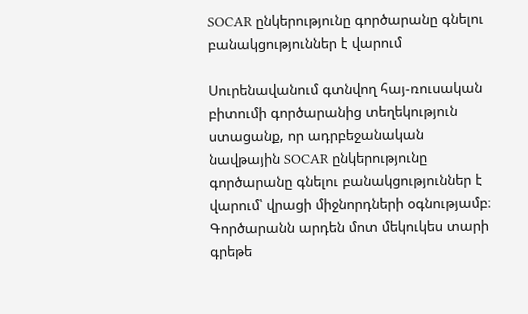SOCAR ընկերությունը գործարանը գնելու բանակցություններ է վարում

Սուրենավանում գտնվող հայ-ռուսական բիտումի գործարանից տեղեկություն ստացանք, որ ադրբեջանական նավթային SOCAR ընկերությունը գործարանը գնելու բանակցություններ է վարում՝ վրացի միջնորդների օգնությամբ։ Գործարանն արդեն մոտ մեկուկես տարի գրեթե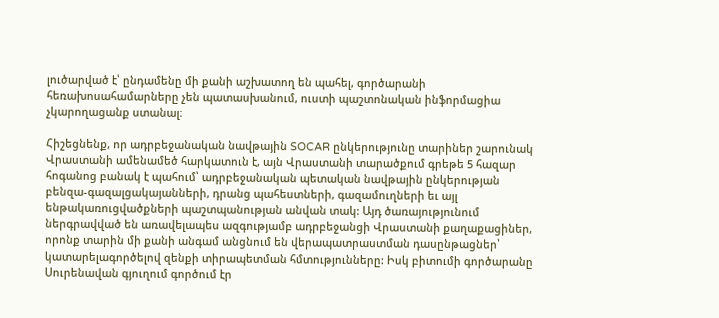լուծարված է՝ ընդամենը մի քանի աշխատող են պահել, գործարանի հեռախոսահամարները չեն պատասխանում, ուստի պաշտոնական ինֆորմացիա չկարողացանք ստանալ։

Հիշեցնենք, որ ադրբեջանական նավթային SOCAR ընկերությունը տարիներ շարունակ Վրաստանի ամենամեծ հարկատուն է, այն Վրաստանի տարածքում գրեթե 5 հազար հոգանոց բանակ է պահում՝ ադրբեջանական պետական նավթային ընկերության բենզա-գազալցակայանների, դրանց պահեստների, գազամուղների եւ այլ ենթակառուցվածքների պաշտպանության անվան տակ: Այդ ծառայությունում ներգրավված են առավելապես ազգությամբ ադրբեջանցի Վրաստանի քաղաքացիներ, որոնք տարին մի քանի անգամ անցնում են վերապատրաստման դասընթացներ՝ կատարելագործելով զենքի տիրապետման հմտությունները: Իսկ բիտումի գործարանը Սուրենավան գյուղում գործում էր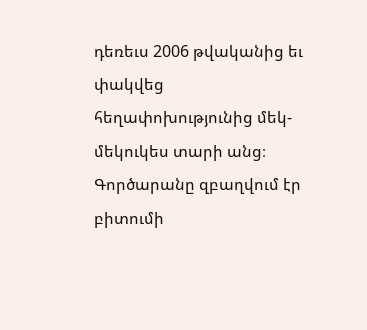դեռեւս 2006 թվականից եւ փակվեց հեղափոխությունից մեկ-մեկուկես տարի անց։ Գործարանը զբաղվում էր բիտումի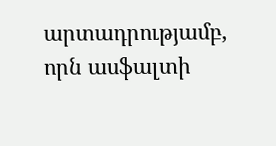արտադրությամբ, որն ասֆալտի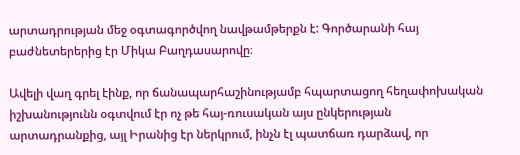արտադրության մեջ օգտագործվող նավթամթերքն է: Գործարանի հայ բաժնետերերից էր Միկա Բաղդասարովը։

Ավելի վաղ գրել էինք, որ ճանապարհաշինությամբ հպարտացող հեղափոխական իշխանությունն օգտվում էր ոչ թե հայ-ռուսական այս ընկերության արտադրանքից, այլ Իրանից էր ներկրում, ինչն էլ պատճառ դարձավ, որ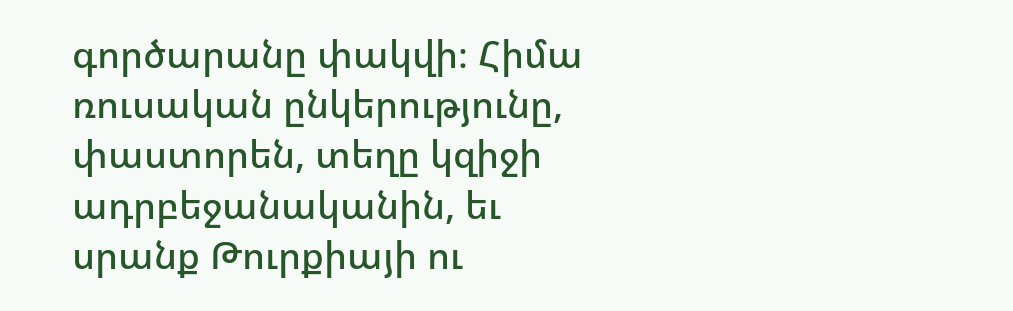գործարանը փակվի։ Հիմա ռուսական ընկերությունը, փաստորեն, տեղը կզիջի ադրբեջանականին, եւ սրանք Թուրքիայի ու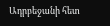Ադրբեջանի հետ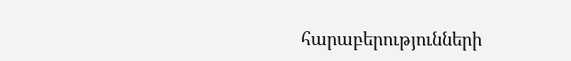հարաբերությունների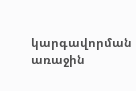կարգավորման առաջին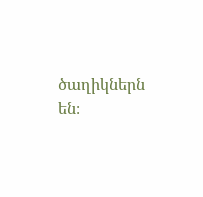ծաղիկներն են։